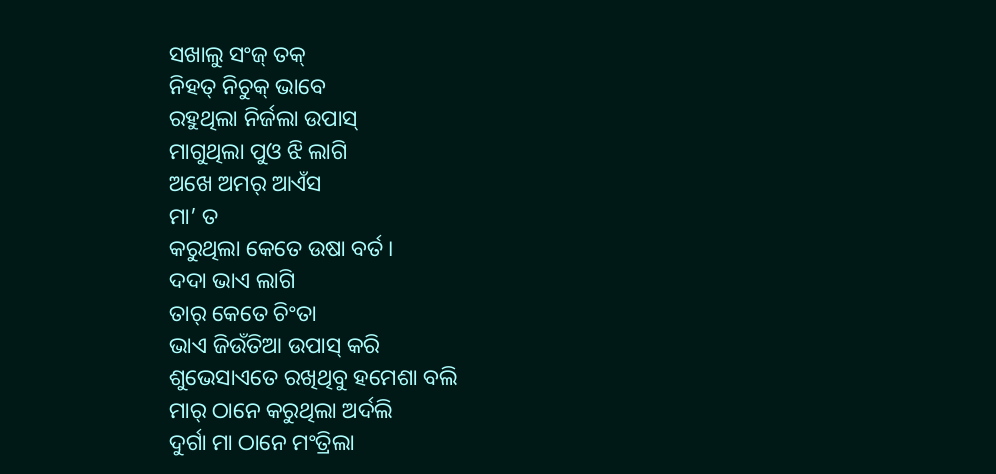ସଖାଲୁ ସଂଜ୍ ତକ୍
ନିହତ୍ ନିଚୁକ୍ ଭାବେ
ରହୁଥିଲା ନିର୍ଜଲା ଉପାସ୍
ମାଗୁଥିଲା ପୁଓ ଝି ଲାଗି
ଅଖେ ଅମର୍ ଆଏଁସ
ମା’ ତ
କରୁଥିଲା କେତେ ଉଷା ବର୍ତ।
ଦଦା ଭାଏ ଲାଗି
ତାର୍ କେତେ ଚିଂତା
ଭାଏ ଜିଉଁତିଆ ଉପାସ୍ କରି
ଶୁଭେସାଏତେ ରଖିଥିବୁ ହମେଶା ବଲି
ମାର୍ ଠାନେ କରୁଥିଲା ଅର୍ଦଲି
ଦୁର୍ଗା ମା ଠାନେ ମଂତ୍ରିଲା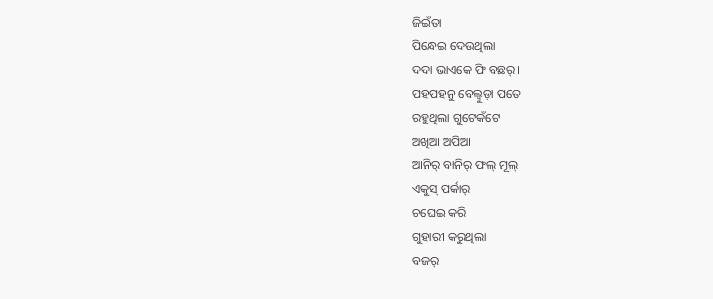ଜିଇଁତା
ପିନ୍ଧେଇ ଦେଉଥିଲା
ଦଦା ଭାଏକେ ଫି ବଛର୍।
ପହପହନୁ ବେଲ୍ବୁଡ଼ା ପତେ
ରହୁଥିଲା ଗୁଟେକଁଟେ
ଅଖିଆ ଅପିଆ
ଆନିର୍ ବାନିର୍ ଫଲ୍ ମୂଲ୍
ଏକୁସ୍ ପର୍କାର୍
ଚଘେଇ କରି
ଗୁହାରୀ କରୁଥିଲା
ବଜର୍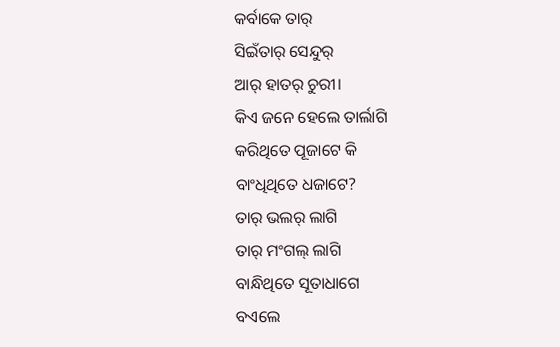କର୍ବାକେ ତାର୍
ସିଇଁତାର୍ ସେନ୍ଦୁର୍
ଆର୍ ହାତର୍ ଚୁରୀ।
କିଏ ଜନେ ହେଲେ ତାର୍ଲାଗି
କରିଥିତେ ପୂଜାଟେ କି
ବାଂଧିଥିତେ ଧଜାଟେ?
ତାର୍ ଭଲର୍ ଲାଗି
ତାର୍ ମଂଗଲ୍ ଲାଗି
ବାନ୍ଧିଥିତେ ସୂତାଧାଗେ
ବଏଲେ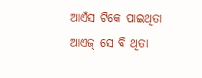ଆଏଁସ ଟିକେ ପାଇଥିତା
ଆଏଜ୍ ସେ ବି ଥିତା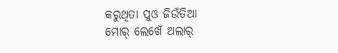କରୁଥିତା ପୁଓ ଜିଉଁତିଆ
ମୋର୍ ଲେଖେଁ ଅଲାର୍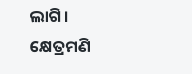ଲାଗି।
କ୍ଷେତ୍ରମଣି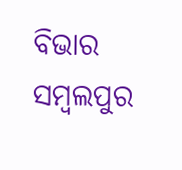ବିଭାର
ସମ୍ବଲପୁର